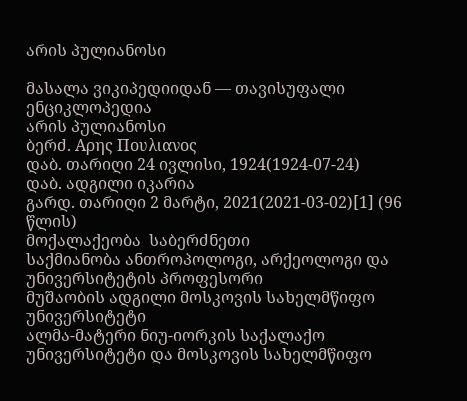არის პულიანოსი

მასალა ვიკიპედიიდან — თავისუფალი ენციკლოპედია
არის პულიანოსი
ბერძ. Αρης Πουλιανος
დაბ. თარიღი 24 ივლისი, 1924(1924-07-24)
დაბ. ადგილი იკარია
გარდ. თარიღი 2 მარტი, 2021(2021-03-02)[1] (96 წლის)
მოქალაქეობა  საბერძნეთი
საქმიანობა ანთროპოლოგი, არქეოლოგი და უნივერსიტეტის პროფესორი
მუშაობის ადგილი მოსკოვის სახელმწიფო უნივერსიტეტი
ალმა-მატერი ნიუ-იორკის საქალაქო უნივერსიტეტი და მოსკოვის სახელმწიფო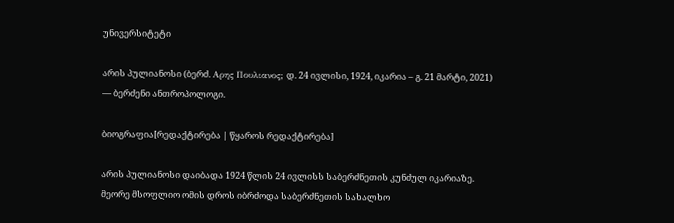უნივერსიტეტი

არის პულიანოსი (ბერძ. Αρης Πουλιανος; დ. 24 ივლისი, 1924, იკარია – გ. 21 მარტი, 2021) — ბერძენი ანთროპოლოგი.

ბიოგრაფია[რედაქტირება | წყაროს რედაქტირება]

არის პულიანოსი დაიბადა 1924 წლის 24 ივლისს საბერძნეთის კუნძულ იკარიაზე. მეორე მსოფლიო ომის დროს იბრძოდა საბერძნეთის სახალხო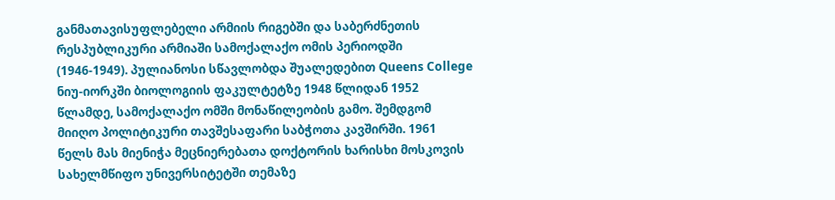განმათავისუფლებელი არმიის რიგებში და საბერძნეთის რესპუბლიკური არმიაში სამოქალაქო ომის პერიოდში (1946-1949). პულიანოსი სწავლობდა შუალედებით Queens College ნიუ-იორკში ბიოლოგიის ფაკულტეტზე 1948 წლიდან 1952 წლამდე, სამოქალაქო ომში მონაწილეობის გამო. შემდგომ მიიღო პოლიტიკური თავშესაფარი საბჭოთა კავშირში. 1961 წელს მას მიენიჭა მეცნიერებათა დოქტორის ხარისხი მოსკოვის სახელმწიფო უნივერსიტეტში თემაზე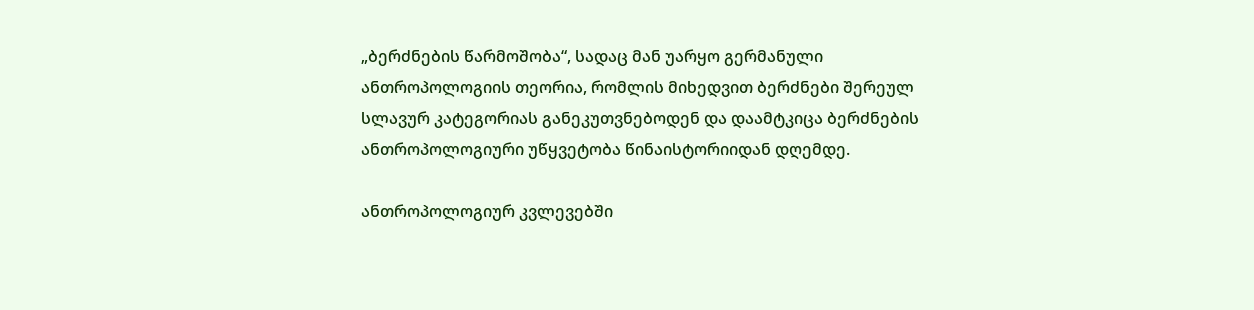„ბერძნების წარმოშობა“, სადაც მან უარყო გერმანული ანთროპოლოგიის თეორია, რომლის მიხედვით ბერძნები შერეულ სლავურ კატეგორიას განეკუთვნებოდენ და დაამტკიცა ბერძნების ანთროპოლოგიური უწყვეტობა წინაისტორიიდან დღემდე.

ანთროპოლოგიურ კვლევებში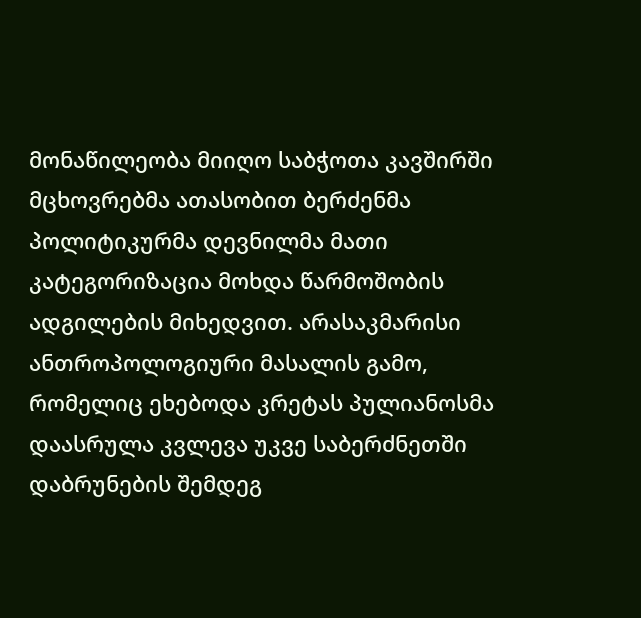მონაწილეობა მიიღო საბჭოთა კავშირში მცხოვრებმა ათასობით ბერძენმა პოლიტიკურმა დევნილმა მათი კატეგორიზაცია მოხდა წარმოშობის ადგილების მიხედვით. არასაკმარისი ანთროპოლოგიური მასალის გამო, რომელიც ეხებოდა კრეტას პულიანოსმა დაასრულა კვლევა უკვე საბერძნეთში დაბრუნების შემდეგ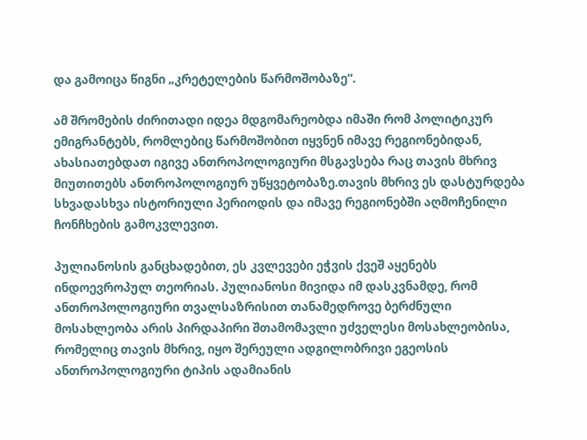და გამოიცა წიგნი „კრეტელების წარმოშობაზე“.

ამ შრომების ძირითადი იდეა მდგომარეობდა იმაში რომ პოლიტიკურ ემიგრანტებს, რომლებიც წარმოშობით იყვნენ იმავე რეგიონებიდან, ახასიათებდათ იგივე ანთროპოლოგიური მსგავსება რაც თავის მხრივ მიუთითებს ანთროპოლოგიურ უწყვეტობაზე.თავის მხრივ ეს დასტურდება სხვადასხვა ისტორიული პერიოდის და იმავე რეგიონებში აღმოჩენილი ჩონჩხების გამოკვლევით.

პულიანოსის განცხადებით, ეს კვლევები ეჭვის ქვეშ აყენებს ინდოევროპულ თეორიას. პულიანოსი მივიდა იმ დასკვნამდე, რომ ანთროპოლოგიური თვალსაზრისით თანამედროვე ბერძნული მოსახლეობა არის პირდაპირი შთამომავლი უძველესი მოსახლეობისა, რომელიც თავის მხრივ, იყო შერეული ადგილობრივი ეგეოსის ანთროპოლოგიური ტიპის ადამიანის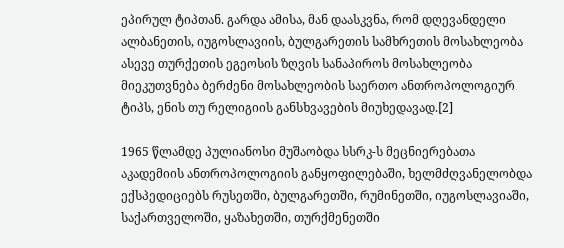ეპირულ ტიპთან. გარდა ამისა, მან დაასკვნა, რომ დღევანდელი ალბანეთის, იუგოსლავიის, ბულგარეთის სამხრეთის მოსახლეობა ასევე თურქეთის ეგეოსის ზღვის სანაპიროს მოსახლეობა მიეკუთვნება ბერძენი მოსახლეობის საერთო ანთროპოლოგიურ ტიპს, ენის თუ რელიგიის განსხვავების მიუხედავად.[2]

1965 წლამდე პულიანოსი მუშაობდა სსრკ-ს მეცნიერებათა აკადემიის ანთროპოლოგიის განყოფილებაში, ხელმძღვანელობდა ექსპედიციებს რუსეთში, ბულგარეთში, რუმინეთში, იუგოსლავიაში, საქართველოში, ყაზახეთში, თურქმენეთში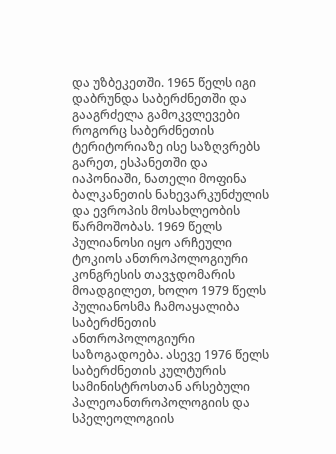და უზბეკეთში. 1965 წელს იგი დაბრუნდა საბერძნეთში და გააგრძელა გამოკვლევები როგორც საბერძნეთის ტერიტორიაზე ისე საზღვრებს გარეთ, ესპანეთში და იაპონიაში, ნათელი მოფინა ბალკანეთის ნახევარკუნძულის და ევროპის მოსახლეობის წარმოშობას. 1969 წელს პულიანოსი იყო არჩეული ტოკიოს ანთროპოლოგიური კონგრესის თავჯდომარის მოადგილეთ, ხოლო 1979 წელს პულიანოსმა ჩამოაყალიბა საბერძნეთის ანთროპოლოგიური საზოგადოება. ასევე 1976 წელს საბერძნეთის კულტურის სამინისტროსთან არსებული პალეოანთროპოლოგიის და სპელეოლოგიის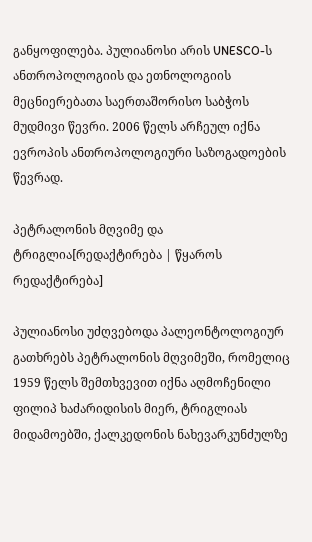განყოფილება. პულიანოსი არის UNESCO-ს ანთროპოლოგიის და ეთნოლოგიის მეცნიერებათა საერთაშორისო საბჭოს მუდმივი წევრი. 2006 წელს არჩეულ იქნა ევროპის ანთროპოლოგიური საზოგადოების წევრად.

პეტრალონის მღვიმე და ტრიგლია[რედაქტირება | წყაროს რედაქტირება]

პულიანოსი უძღვებოდა პალეონტოლოგიურ გათხრებს პეტრალონის მღვიმეში, რომელიც 1959 წელს შემთხვევით იქნა აღმოჩენილი ფილიპ ხაძარიდისის მიერ, ტრიგლიას მიდამოებში, ქალკედონის ნახევარკუნძულზე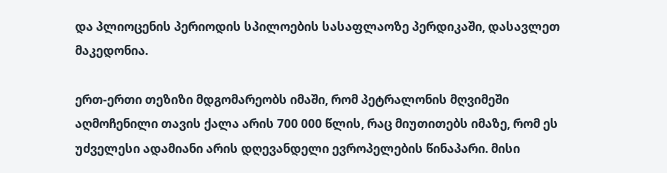და პლიოცენის პერიოდის სპილოების სასაფლაოზე პერდიკაში, დასავლეთ მაკედონია.

ერთ-ერთი თეზიზი მდგომარეობს იმაში, რომ პეტრალონის მღვიმეში აღმოჩენილი თავის ქალა არის 700 000 წლის, რაც მიუთითებს იმაზე, რომ ეს უძველესი ადამიანი არის დღევანდელი ევროპელების წინაპარი. მისი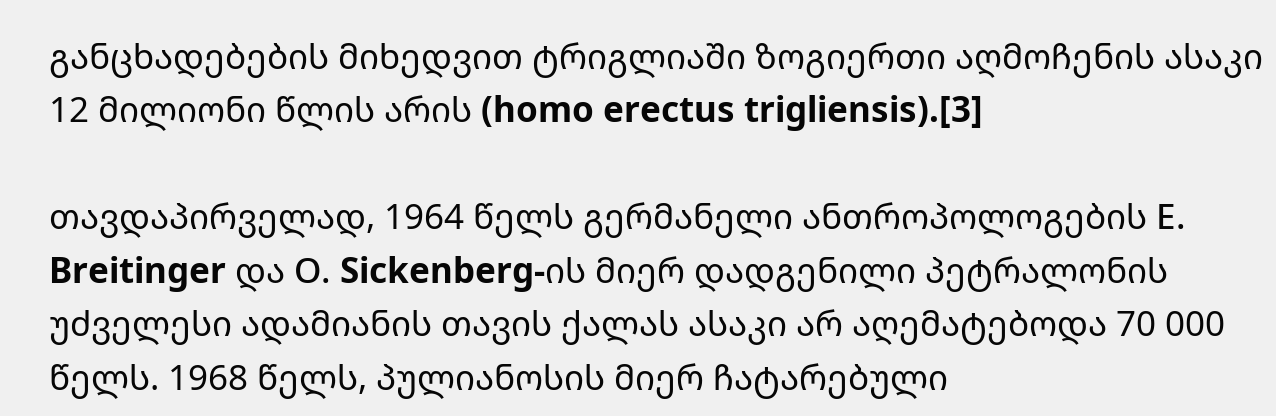განცხადებების მიხედვით ტრიგლიაში ზოგიერთი აღმოჩენის ასაკი 12 მილიონი წლის არის (homo erectus trigliensis).[3]

თავდაპირველად, 1964 წელს გერმანელი ანთროპოლოგების Ε. Breitinger და Ο. Sickenberg-ის მიერ დადგენილი პეტრალონის უძველესი ადამიანის თავის ქალას ასაკი არ აღემატებოდა 70 000 წელს. 1968 წელს, პულიანოსის მიერ ჩატარებული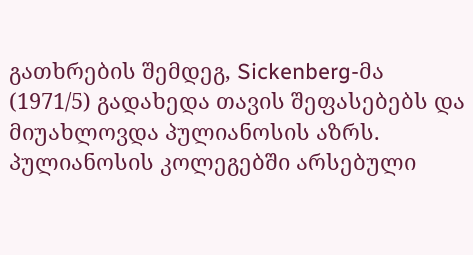გათხრების შემდეგ, Sickenberg-მა (1971/5) გადახედა თავის შეფასებებს და მიუახლოვდა პულიანოსის აზრს. პულიანოსის კოლეგებში არსებული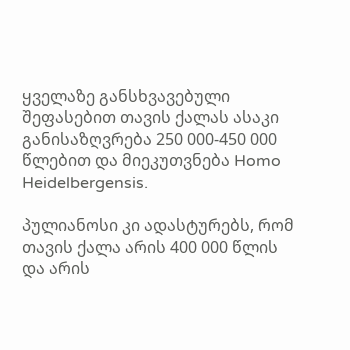ყველაზე განსხვავებული შეფასებით თავის ქალას ასაკი განისაზღვრება 250 000-450 000 წლებით და მიეკუთვნება Homo Heidelbergensis.

პულიანოსი კი ადასტურებს, რომ თავის ქალა არის 400 000 წლის და არის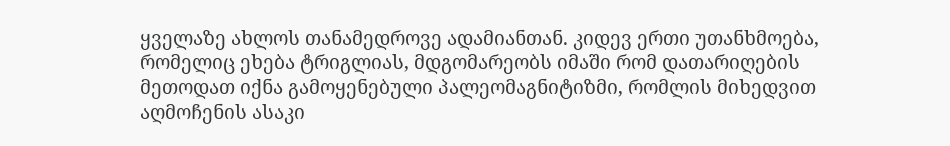ყველაზე ახლოს თანამედროვე ადამიანთან. კიდევ ერთი უთანხმოება, რომელიც ეხება ტრიგლიას, მდგომარეობს იმაში რომ დათარიღების მეთოდათ იქნა გამოყენებული პალეომაგნიტიზმი, რომლის მიხედვით აღმოჩენის ასაკი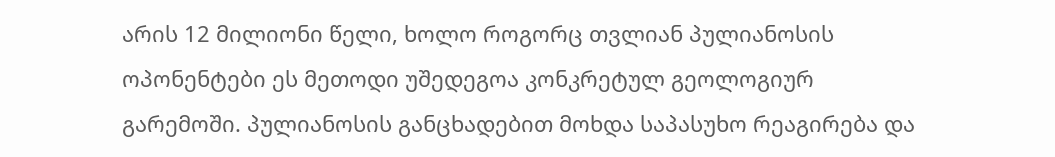არის 12 მილიონი წელი, ხოლო როგორც თვლიან პულიანოსის ოპონენტები ეს მეთოდი უშედეგოა კონკრეტულ გეოლოგიურ გარემოში. პულიანოსის განცხადებით მოხდა საპასუხო რეაგირება და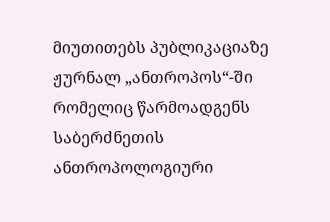მიუთითებს პუბლიკაციაზე ჟურნალ „ანთროპოს“-ში რომელიც წარმოადგენს საბერძნეთის ანთროპოლოგიური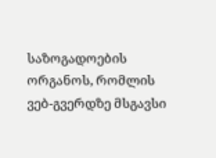საზოგადოების ორგანოს, რომლის ვებ-გვერდზე მსგავსი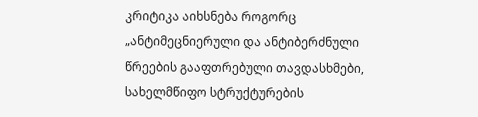კრიტიკა აიხსნება როგორც „ანტიმეცნიერული და ანტიბერძნული წრეების გააფთრებული თავდასხმები, სახელმწიფო სტრუქტურების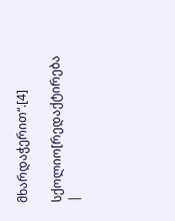მხარდაჭერით“.[4]

სქოლიო[რედაქტირება |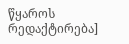წყაროს რედაქტირება]